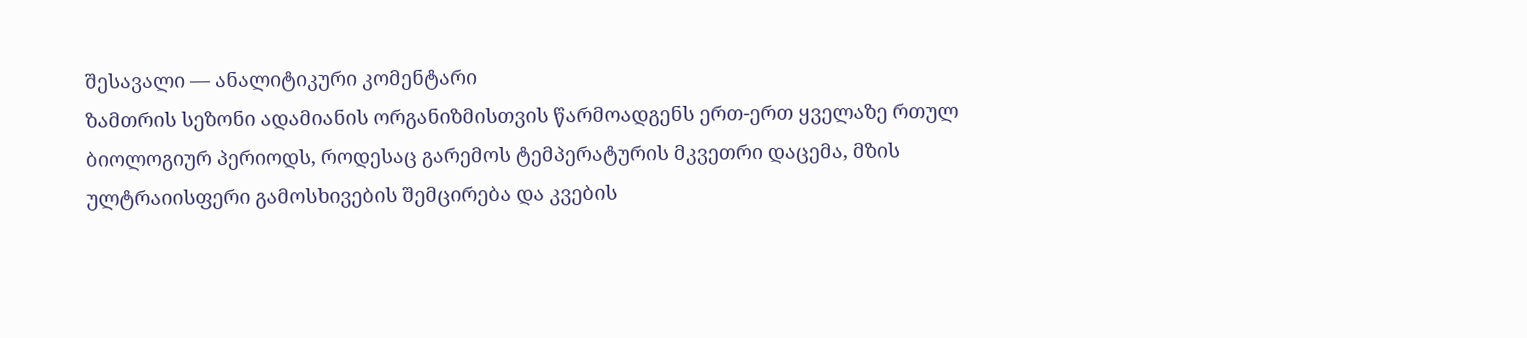შესავალი — ანალიტიკური კომენტარი
ზამთრის სეზონი ადამიანის ორგანიზმისთვის წარმოადგენს ერთ-ერთ ყველაზე რთულ ბიოლოგიურ პერიოდს, როდესაც გარემოს ტემპერატურის მკვეთრი დაცემა, მზის ულტრაიისფერი გამოსხივების შემცირება და კვების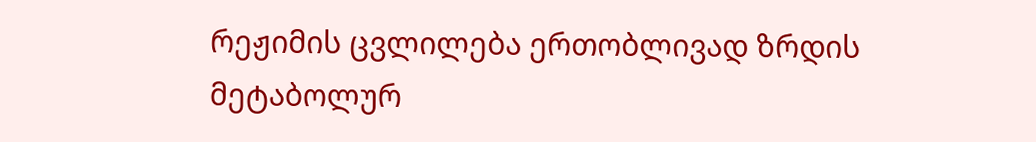რეჟიმის ცვლილება ერთობლივად ზრდის მეტაბოლურ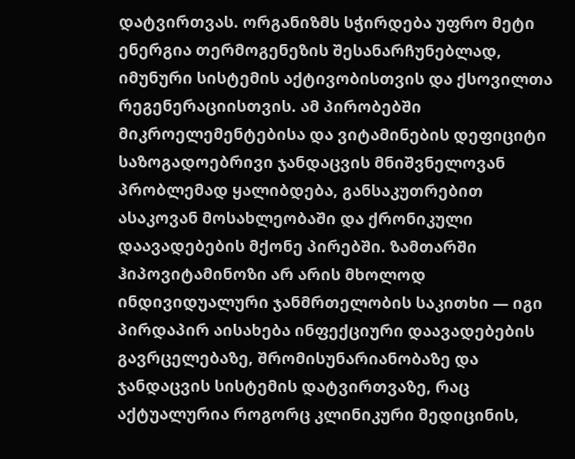დატვირთვას. ორგანიზმს სჭირდება უფრო მეტი ენერგია თერმოგენეზის შესანარჩუნებლად, იმუნური სისტემის აქტივობისთვის და ქსოვილთა რეგენერაციისთვის. ამ პირობებში მიკროელემენტებისა და ვიტამინების დეფიციტი საზოგადოებრივი ჯანდაცვის მნიშვნელოვან პრობლემად ყალიბდება, განსაკუთრებით ასაკოვან მოსახლეობაში და ქრონიკული დაავადებების მქონე პირებში. ზამთარში ჰიპოვიტამინოზი არ არის მხოლოდ ინდივიდუალური ჯანმრთელობის საკითხი — იგი პირდაპირ აისახება ინფექციური დაავადებების გავრცელებაზე, შრომისუნარიანობაზე და ჯანდაცვის სისტემის დატვირთვაზე, რაც აქტუალურია როგორც კლინიკური მედიცინის,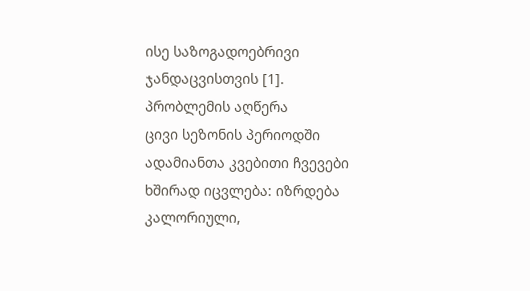ისე საზოგადოებრივი ჯანდაცვისთვის [1].
პრობლემის აღწერა
ცივი სეზონის პერიოდში ადამიანთა კვებითი ჩვევები ხშირად იცვლება: იზრდება კალორიული,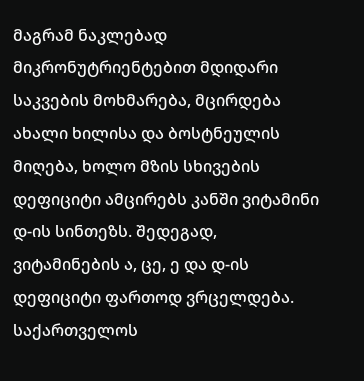მაგრამ ნაკლებად მიკრონუტრიენტებით მდიდარი საკვების მოხმარება, მცირდება ახალი ხილისა და ბოსტნეულის მიღება, ხოლო მზის სხივების დეფიციტი ამცირებს კანში ვიტამინი დ-ის სინთეზს. შედეგად, ვიტამინების ა, ცე, ე და დ-ის დეფიციტი ფართოდ ვრცელდება. საქართველოს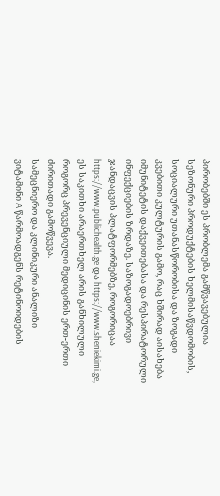პირობებში ეს პრობლემა გამწვავებულია სეზონური პროდუქტების ხელმისაწვდომობის, სოციალური უთანასწორობისა და ზოგადი კვებითი კულტურის გამო, რაც ხშირად აისახება იმუნიტეტის დაქვეითებასა და რესპირატორული ინფექციების ზრდაზე. საზოგადოებრივი ჯანდაცვის პლატფორმებზე, როგორიცაა https://www.publichealth.ge და https://www.sheniekimi.ge, ეს საკითხი არაერთხელ არის განხილული როგორც პრევენციული მედიცინის ერთ-ერთი ძირითადი გამოწვევა.
სამეცნიერო და კლინიკური ანალიზი
ვიტამინი A წარმოადგენს რეტინოიდების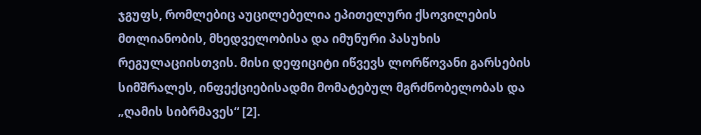ჯგუფს, რომლებიც აუცილებელია ეპითელური ქსოვილების მთლიანობის, მხედველობისა და იმუნური პასუხის რეგულაციისთვის. მისი დეფიციტი იწვევს ლორწოვანი გარსების სიმშრალეს, ინფექციებისადმი მომატებულ მგრძნობელობას და „ღამის სიბრმავეს“ [2].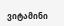ვიტამინი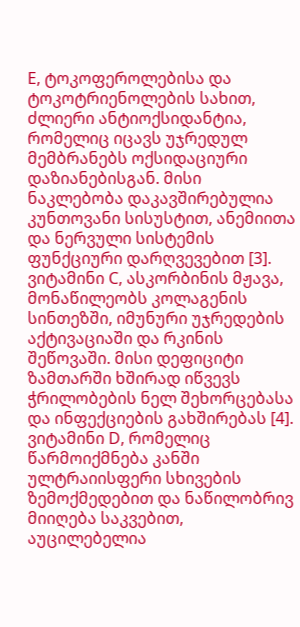E, ტოკოფეროლებისა და ტოკოტრიენოლების სახით, ძლიერი ანტიოქსიდანტია, რომელიც იცავს უჯრედულ მემბრანებს ოქსიდაციური დაზიანებისგან. მისი ნაკლებობა დაკავშირებულია კუნთოვანი სისუსტით, ანემიითა და ნერვული სისტემის ფუნქციური დარღვევებით [3].
ვიტამინი C, ასკორბინის მჟავა, მონაწილეობს კოლაგენის სინთეზში, იმუნური უჯრედების აქტივაციაში და რკინის შეწოვაში. მისი დეფიციტი ზამთარში ხშირად იწვევს ჭრილობების ნელ შეხორცებასა და ინფექციების გახშირებას [4].
ვიტამინი D, რომელიც წარმოიქმნება კანში ულტრაიისფერი სხივების ზემოქმედებით და ნაწილობრივ მიიღება საკვებით, აუცილებელია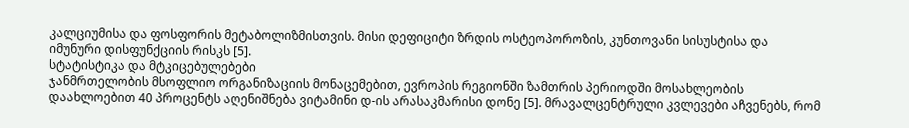კალციუმისა და ფოსფორის მეტაბოლიზმისთვის. მისი დეფიციტი ზრდის ოსტეოპოროზის, კუნთოვანი სისუსტისა და იმუნური დისფუნქციის რისკს [5].
სტატისტიკა და მტკიცებულებები
ჯანმრთელობის მსოფლიო ორგანიზაციის მონაცემებით, ევროპის რეგიონში ზამთრის პერიოდში მოსახლეობის დაახლოებით 40 პროცენტს აღენიშნება ვიტამინი დ-ის არასაკმარისი დონე [5]. მრავალცენტრული კვლევები აჩვენებს, რომ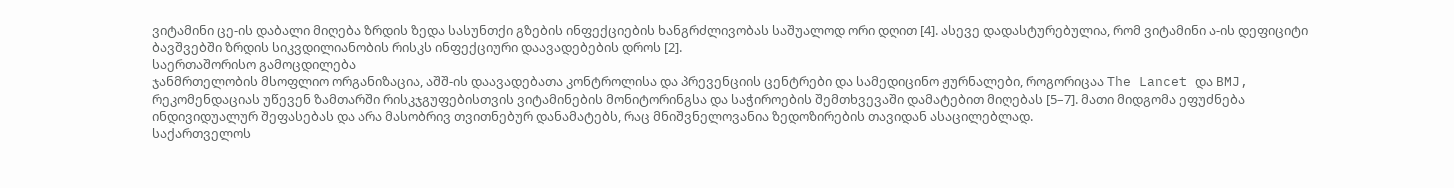ვიტამინი ცე-ის დაბალი მიღება ზრდის ზედა სასუნთქი გზების ინფექციების ხანგრძლივობას საშუალოდ ორი დღით [4]. ასევე დადასტურებულია, რომ ვიტამინი ა-ის დეფიციტი ბავშვებში ზრდის სიკვდილიანობის რისკს ინფექციური დაავადებების დროს [2].
საერთაშორისო გამოცდილება
ჯანმრთელობის მსოფლიო ორგანიზაცია, აშშ-ის დაავადებათა კონტროლისა და პრევენციის ცენტრები და სამედიცინო ჟურნალები, როგორიცაა The Lancet და BMJ, რეკომენდაციას უწევენ ზამთარში რისკჯგუფებისთვის ვიტამინების მონიტორინგსა და საჭიროების შემთხვევაში დამატებით მიღებას [5–7]. მათი მიდგომა ეფუძნება ინდივიდუალურ შეფასებას და არა მასობრივ თვითნებურ დანამატებს, რაც მნიშვნელოვანია ზედოზირების თავიდან ასაცილებლად.
საქართველოს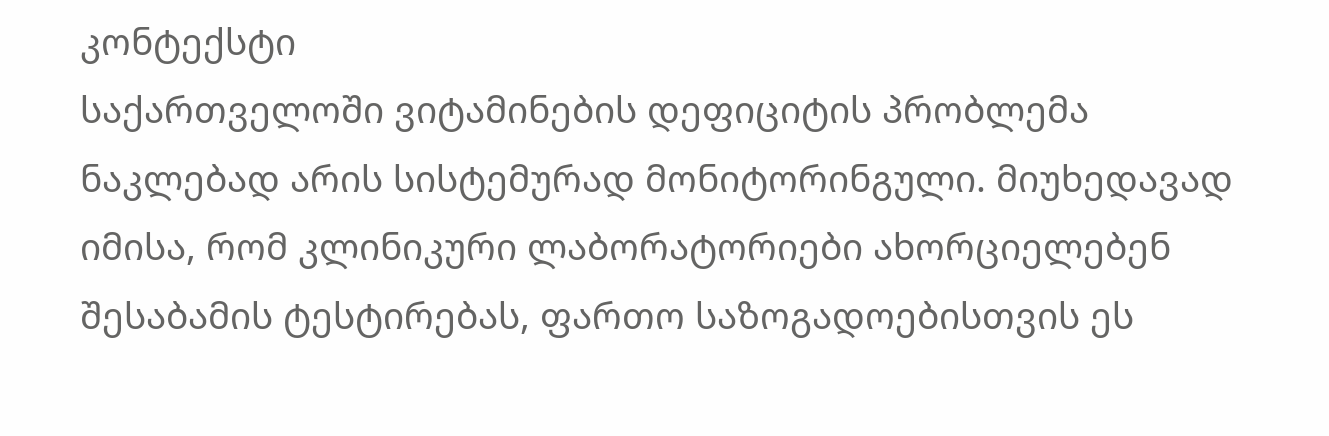კონტექსტი
საქართველოში ვიტამინების დეფიციტის პრობლემა ნაკლებად არის სისტემურად მონიტორინგული. მიუხედავად იმისა, რომ კლინიკური ლაბორატორიები ახორციელებენ შესაბამის ტესტირებას, ფართო საზოგადოებისთვის ეს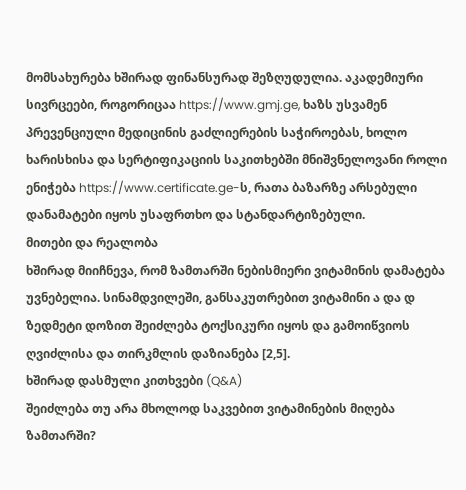მომსახურება ხშირად ფინანსურად შეზღუდულია. აკადემიური სივრცეები, როგორიცაა https://www.gmj.ge, ხაზს უსვამენ პრევენციული მედიცინის გაძლიერების საჭიროებას, ხოლო ხარისხისა და სერტიფიკაციის საკითხებში მნიშვნელოვანი როლი ენიჭება https://www.certificate.ge-ს, რათა ბაზარზე არსებული დანამატები იყოს უსაფრთხო და სტანდარტიზებული.
მითები და რეალობა
ხშირად მიიჩნევა, რომ ზამთარში ნებისმიერი ვიტამინის დამატება უვნებელია. სინამდვილეში, განსაკუთრებით ვიტამინი ა და დ ზედმეტი დოზით შეიძლება ტოქსიკური იყოს და გამოიწვიოს ღვიძლისა და თირკმლის დაზიანება [2,5].
ხშირად დასმული კითხვები (Q&A)
შეიძლება თუ არა მხოლოდ საკვებით ვიტამინების მიღება ზამთარში?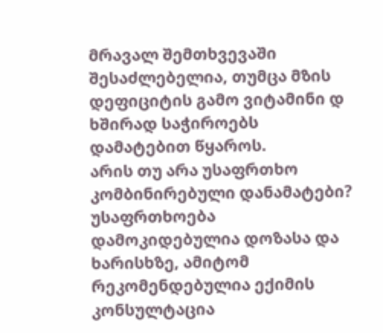მრავალ შემთხვევაში შესაძლებელია, თუმცა მზის დეფიციტის გამო ვიტამინი დ ხშირად საჭიროებს დამატებით წყაროს.
არის თუ არა უსაფრთხო კომბინირებული დანამატები?
უსაფრთხოება დამოკიდებულია დოზასა და ხარისხზე, ამიტომ რეკომენდებულია ექიმის კონსულტაცია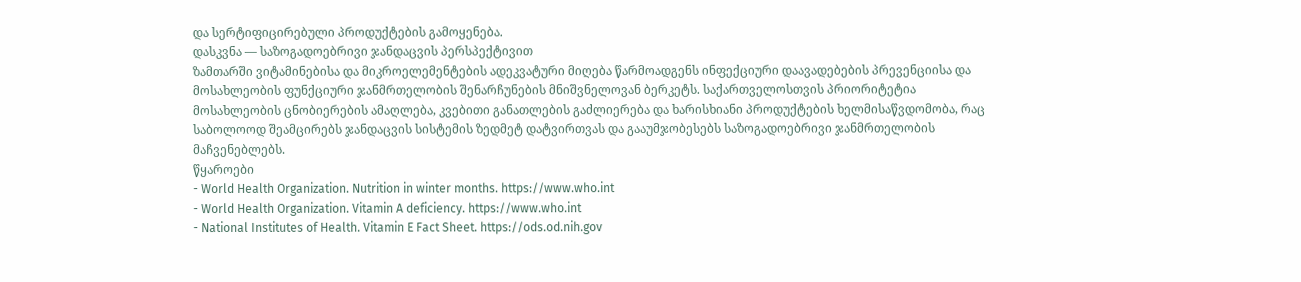და სერტიფიცირებული პროდუქტების გამოყენება.
დასკვნა — საზოგადოებრივი ჯანდაცვის პერსპექტივით
ზამთარში ვიტამინებისა და მიკროელემენტების ადეკვატური მიღება წარმოადგენს ინფექციური დაავადებების პრევენციისა და მოსახლეობის ფუნქციური ჯანმრთელობის შენარჩუნების მნიშვნელოვან ბერკეტს. საქართველოსთვის პრიორიტეტია მოსახლეობის ცნობიერების ამაღლება, კვებითი განათლების გაძლიერება და ხარისხიანი პროდუქტების ხელმისაწვდომობა, რაც საბოლოოდ შეამცირებს ჯანდაცვის სისტემის ზედმეტ დატვირთვას და გააუმჯობესებს საზოგადოებრივი ჯანმრთელობის მაჩვენებლებს.
წყაროები
- World Health Organization. Nutrition in winter months. https://www.who.int
- World Health Organization. Vitamin A deficiency. https://www.who.int
- National Institutes of Health. Vitamin E Fact Sheet. https://ods.od.nih.gov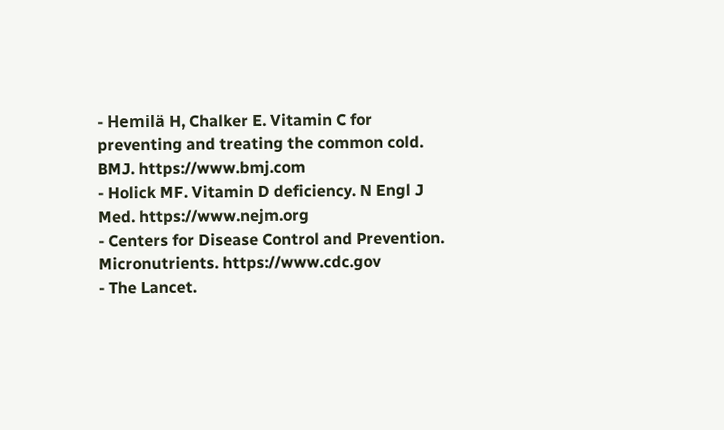- Hemilä H, Chalker E. Vitamin C for preventing and treating the common cold. BMJ. https://www.bmj.com
- Holick MF. Vitamin D deficiency. N Engl J Med. https://www.nejm.org
- Centers for Disease Control and Prevention. Micronutrients. https://www.cdc.gov
- The Lancet.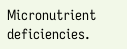Micronutrient deficiencies.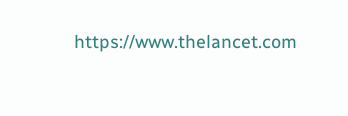https://www.thelancet.com